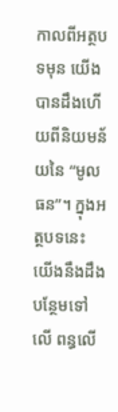កាលពីអត្ថបទមុន យើងបានដឹងហើយពីនិយមន័យនៃ “មូលធន”។ ក្នុងអត្ថបទនេះ យើងនឹងដឹងបន្ថែមទៅលើ ពន្ធលើ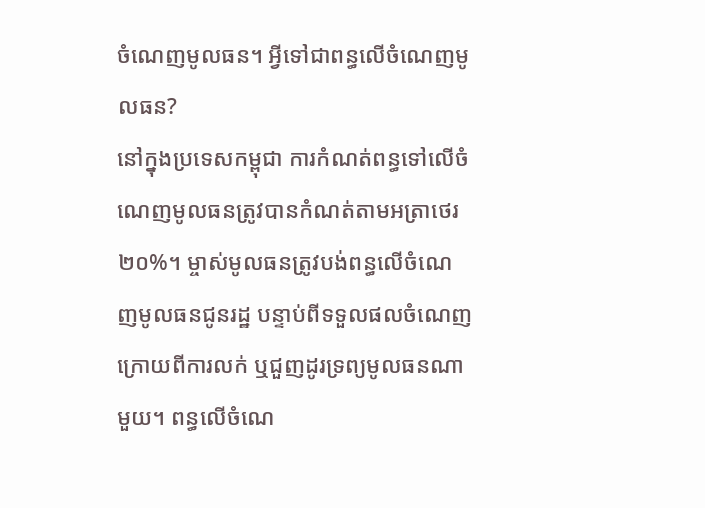ចំណេញមូលធន។ អ្វីទៅជាពន្ធលើចំណេញមូលធន?
នៅក្នុងប្រទេសកម្ពុជា ការកំណត់ពន្ធទៅលើចំណេញមូលធនត្រូវបានកំណត់តាមអត្រាថេរ ២០%។ ម្ចាស់មូលធនត្រូវបង់ពន្ធលើចំណេញមូលធនជូនរដ្ឋ បន្ទាប់ពីទទួលផលចំណេញក្រោយពីការលក់ ឬជួញដូរទ្រព្យមូលធនណាមួយ។ ពន្ធលើចំណេ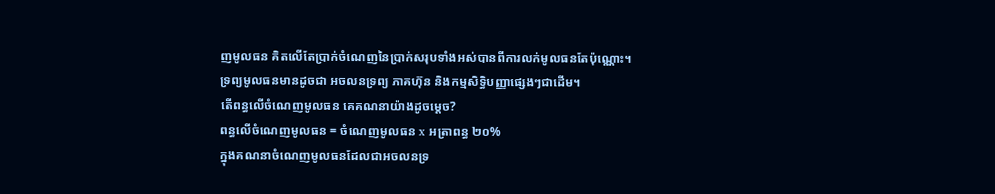ញមូលធន គិតលើតែប្រាក់ចំណេញនៃប្រាក់សរុបទាំងអស់បានពីការលក់មូលធនតែប៉ុណ្ណោះ។
ទ្រព្យមូលធនមានដូចជា អចលនទ្រព្យ ភាគហ៊ុន និងកម្មសិទ្ធិបញ្ញាផ្សេងៗជាដើម។
តើពន្ធលើចំណេញមូលធន គេគណនាយ៉ាងដូចម្តេច?
ពន្ធលើចំណេញមូលធន = ចំណេញមូលធន x អត្រាពន្ធ ២០%
ក្នុងគណនាចំណេញមូលធនដែលជាអចលនទ្រ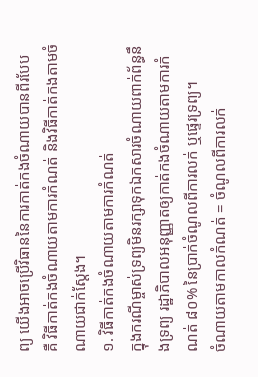ព្យ យើងអាចប្រើវិធាននៃការកាត់កងចំណាយបានពីរបែប គឺ វិធីកាត់កងចំណាយតាមការកំណត់ និងវិធីកាត់កងតាមចំណាយជាក់ស្តែង។
១. វិធីកាត់កងចំណាយតាមការកំណត់
ក្នុងករណីម្ចាស់ទ្រព្យមិនរក្សាទុកឯកសារចំណាយពាក់ព័ន្ធនឹងទ្រព្យ រដ្ឋាភិបាលអនុញ្ញាតឲ្យកាត់កងចំណាយតាមការកំណត់ ៨០% នៃប្រាក់ចំណូលពីការលក់ ឬផ្ទេរទ្រព្យ។
ចំណាយតាមកាលកំណត់ = ចំណូលពីការលក់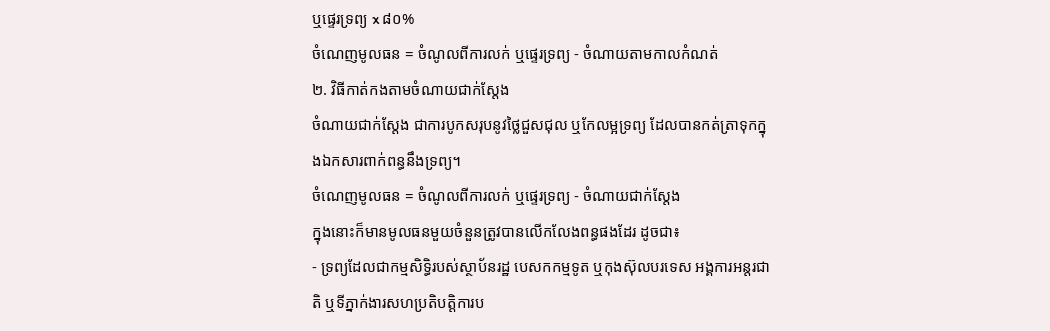ឬផ្ទេរទ្រព្យ x ៨០%
ចំណេញមូលធន = ចំណូលពីការលក់ ឬផ្ទេរទ្រព្យ - ចំណាយតាមកាលកំណត់
២. វិធីកាត់កងតាមចំណាយជាក់ស្តែង
ចំណាយជាក់ស្តែង ជាការបូកសរុបនូវថ្លៃជួសជុល ឬកែលម្អទ្រព្យ ដែលបានកត់ត្រាទុកក្នុងឯកសារពាក់ពន្ធនឹងទ្រព្យ។
ចំណេញមូលធន = ចំណូលពីការលក់ ឬផ្ទេរទ្រព្យ - ចំណាយជាក់ស្តែង
ក្នុងនោះក៏មានមូលធនមួយចំនួនត្រូវបានលើកលែងពន្ធផងដែរ ដូចជា៖
- ទ្រព្យដែលជាកម្មសិទ្ធិរបស់ស្ថាប័នរដ្ឋ បេសកកម្មទូត ឬកុងស៊ុលបរទេស អង្គការអន្តរជាតិ ឬទីភ្នាក់ងារសហប្រតិបត្តិការប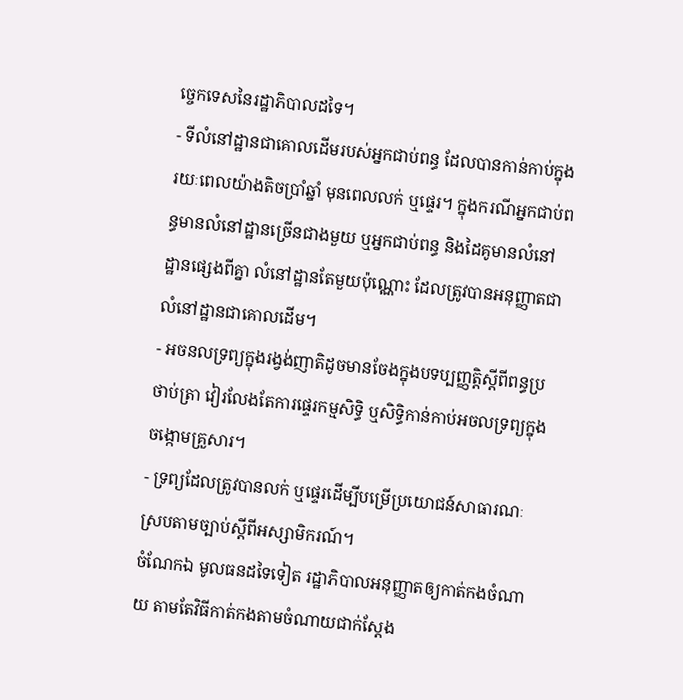ច្ចេកទេសនៃរដ្ឋាភិបាលដទៃ។
- ទីលំនៅដ្ឋានជាគោលដើមរបស់អ្នកជាប់ពន្ធ ដែលបានកាន់កាប់ក្នុងរយៈពេលយ៉ាងតិចប្រាំឆ្នាំ មុនពេលលក់ ឬផ្ទេរ។ ក្នុងករណីអ្នកជាប់ពន្ធមានលំនៅដ្ឋានច្រើនជាងមួយ ឬអ្នកជាប់ពន្ធ និងដៃគូមានលំនៅដ្ឋានផ្សេងពីគ្នា លំនៅដ្ឋានតែមួយប៉ុណ្ណោះ ដែលត្រូវបានអនុញ្ញាតជាលំនៅដ្ឋានជាគោលដើម។
- អចនលទ្រព្យក្នុងរង្វង់ញាតិដូចមានចែងក្នុងបទប្បញ្ញត្តិស្តីពីពន្ធប្រថាប់ត្រា វៀរលែងតែការផ្ទេរកម្មសិទ្ធិ ឬសិទ្ធិកាន់កាប់អចលទ្រព្យក្នុងចង្កោមគ្រួសារ។
- ទ្រព្យដែលត្រូវបានលក់ ឬផ្ទេរដើម្បីបម្រើប្រយោជន៍សាធារណៈ ស្របតាមច្បាប់ស្តីពីអស្សាមិករណ៍។
ចំណែកឯ មូលធនដទៃទៀត រដ្ឋាភិបាលអនុញ្ញាតឲ្យកាត់កងចំណាយ តាមតែវិធីកាត់កងតាមចំណាយជាក់ស្តែង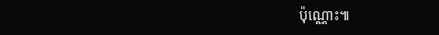ប៉ុណ្ណោះ៕